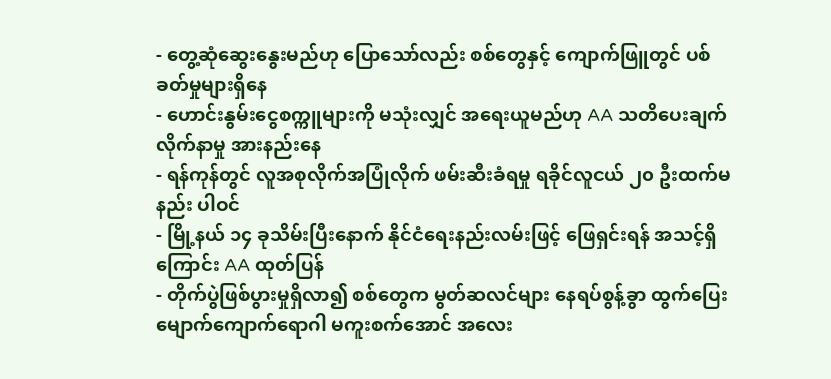- တွေ့ဆုံဆွေးနွေးမည်ဟု ပြောသော်လည်း စစ်တွေနှင့် ကျောက်ဖြူတွင် ပစ်ခတ်မှုများရှိနေ
- ဟောင်းနွမ်းငွေစက္ကူများကို မသုံးလျှင် အရေးယူမည်ဟု AA သတိပေးချက် လိုက်နာမှု အားနည်းနေ
- ရန်ကုန်တွင် လူအစုလိုက်အပြုံလိုက် ဖမ်းဆီးခံရမှု ရခိုင်လူငယ် ၂၀ ဦးထက်မနည်း ပါဝင်
- မြို့နယ် ၁၄ ခုသိမ်းပြီးနောက် နိုင်ငံရေးနည်းလမ်းဖြင့် ဖြေရှင်းရန် အသင့်ရှိကြောင်း AA ထုတ်ပြန်
- တိုက်ပွဲဖြစ်ပွားမှုရှိလာ၍ စစ်တွေက မွတ်ဆလင်များ နေရပ်စွန့်ခွာ ထွက်ပြေး
မျောက်ကျောက်ရောဂါ မကူးစက်အောင် အလေး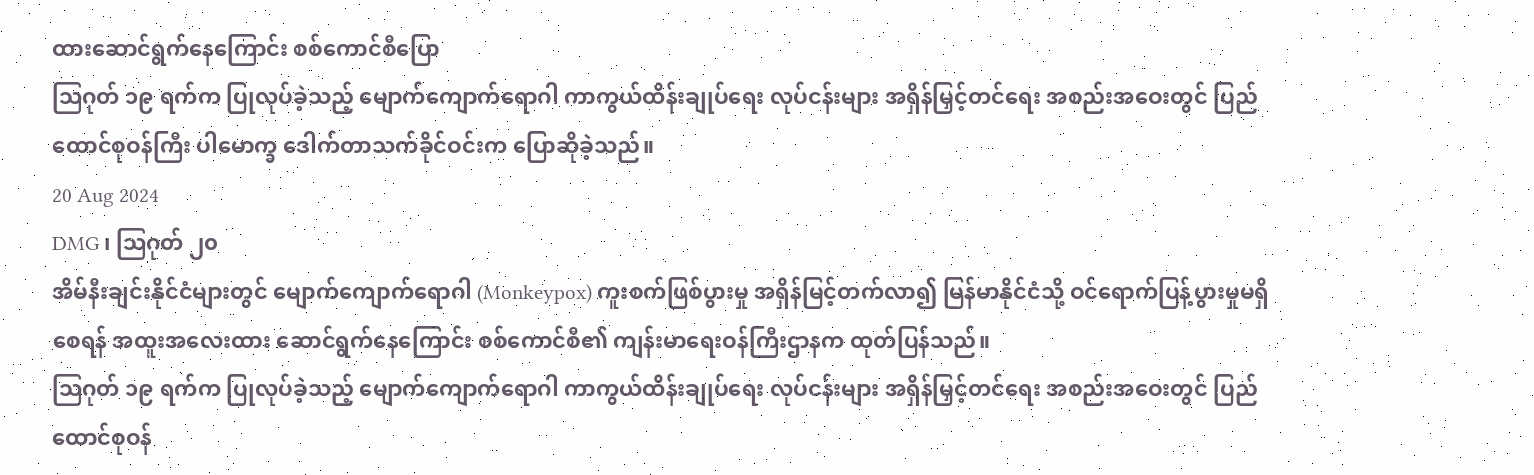ထားဆောင်ရွက်နေကြောင်း စစ်ကောင်စီပြော
ဩဂုတ် ၁၉ ရက်က ပြုလုပ်ခဲ့သည့် မျောက်ကျောက်ရောဂါ ကာကွယ်ထိန်းချုပ်ရေး လုပ်ငန်းများ အရှိန်မြှင့်တင်ရေး အစည်းအဝေးတွင် ပြည်ထောင်စုဝန်ကြီး ပါမောက္ခ ဒေါက်တာသက်ခိုင်ဝင်းက ပြောဆိုခဲ့သည်။
20 Aug 2024
DMG ၊ ဩဂုတ် ၂၀
အိမ်နီးချင်းနိုင်ငံများတွင် မျောက်ကျောက်ရောဂါ (Monkeypox) ကူးစက်ဖြစ်ပွားမှု အရှိန်မြင့်တက်လာ၍ မြန်မာနိုင်ငံသို့ ဝင်ရောက်ပြန့်ပွားမှုမရှိစေရန် အထူးအလေးထား ဆောင်ရွက်နေကြောင်း စစ်ကောင်စီ၏ ကျန်းမာရေးဝန်ကြီးဌာနက ထုတ်ပြန်သည်။
ဩဂုတ် ၁၉ ရက်က ပြုလုပ်ခဲ့သည့် မျောက်ကျောက်ရောဂါ ကာကွယ်ထိန်းချုပ်ရေး လုပ်ငန်းများ အရှိန်မြှင့်တင်ရေး အစည်းအဝေးတွင် ပြည်ထောင်စုဝန်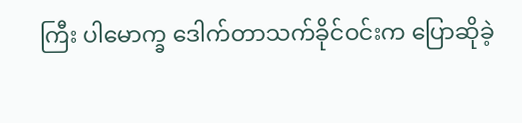ကြီး ပါမောက္ခ ဒေါက်တာသက်ခိုင်ဝင်းက ပြောဆိုခဲ့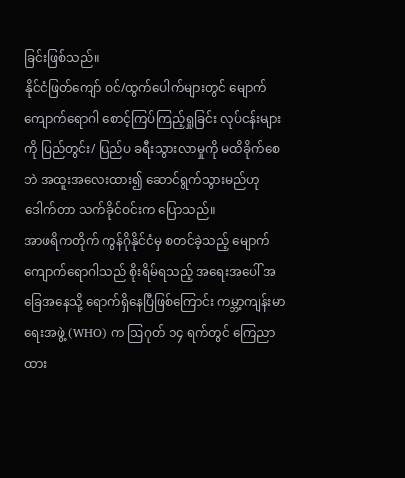ခြင်းဖြစ်သည်။
နိုင်ငံဖြတ်ကျော် ဝင်/ထွက်ပေါက်များတွင် မျောက်ကျောက်ရောဂါ စောင့်ကြပ်ကြည့်ရှုခြင်း လုပ်ငန်းများကို ပြည်တွင်း/ ပြည်ပ ခရီးသွားလာမှုကို မထိခိုက်စေဘဲ အထူးအလေးထား၍ ဆောင်ရွက်သွားမည်ဟု ဒေါက်တာ သက်ခိုင်ဝင်းက ပြောသည်။
အာဖရိကတိုက် ကွန်ဂိုနိုင်ငံမှ စတင်ခဲ့သည့် မျောက်ကျောက်ရောဂါသည် စိုးရိမ်ရသည့် အရေးအပေါ် အခြေအနေသို့ ရောက်ရှိနေပြီဖြစ်ကြောင်း ကမ္ဘာ့ကျန်းမာရေးအဖွဲ့ (WHO) က ဩဂုတ် ၁၄ ရက်တွင် ကြေညာထား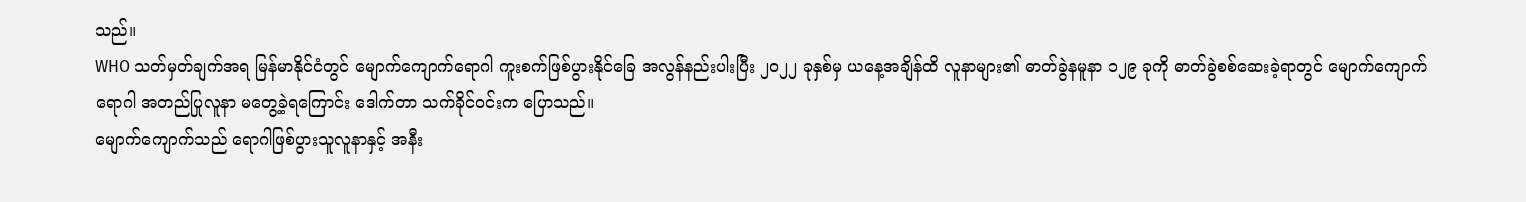သည်။
WHO သတ်မှတ်ချက်အရ မြန်မာနိုင်ငံတွင် မျောက်ကျောက်ရောဂါ ကူးစက်ဖြစ်ပွားနိုင်ခြေ အလွန်နည်းပါးပြီး ၂၀၂၂ ခုနှစ်မှ ယနေ့အချိန်ထိ လူနာများ၏ ဓာတ်ခွဲနမူနာ ၁၂၉ ခုကို ဓာတ်ခွဲစစ်ဆေးခဲ့ရာတွင် မျောက်ကျောက်ရောဂါ အတည်ပြုလူနာ မတွေ့ခဲ့ရကြောင်း ဒေါက်တာ သက်ခိုင်ဝင်းက ပြောသည်။
မျောက်ကျောက်သည် ရောဂါဖြစ်ပွားသူလူနာနှင့် အနီး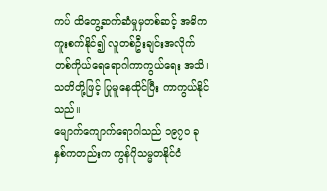ကပ် ထိတွေ့ဆက်ဆံမှုမှတစ်ဆင့် အဓိက ကူးစက်နိုင်၍ လူတစ်ဦးချင်းအလိုက် တစ်ကိုယ်ရေရောဂါကာကွယ်ရေး အသိ၊ သတိတို့ဖြင့် ပြုမူနေထိုင်ပြီး ကာကွယ်နိုင်သည်။
မျောက်ကျောက်ရောဂါသည် ၁၉၇၀ ခုနှစ်ကတည်းက ကွန်ဂိုသမ္မတနိုင်ငံ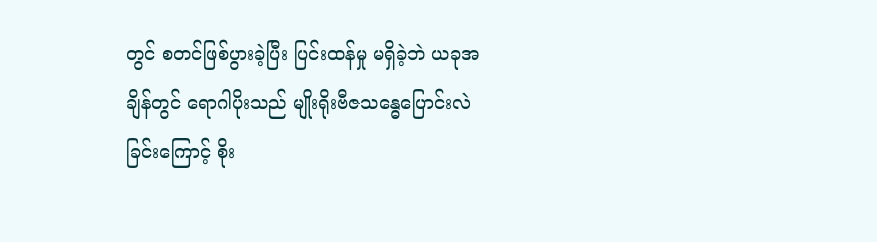တွင် စတင်ဖြစ်ပွားခဲ့ပြီး ပြင်းထန်မှု မရှိခဲ့ဘဲ ယခုအချိန်တွင် ရောဂါပိုးသည် မျိုးရိုးဗီဇသန္ဓေပြောင်းလဲခြင်းကြောင့် စိုး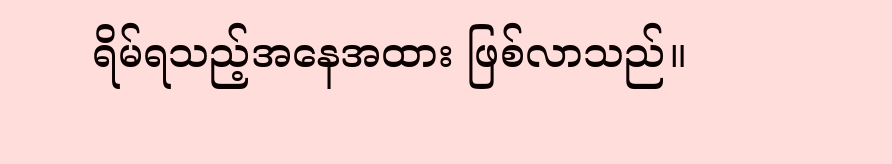ရိမ်ရသည့်အနေအထား ဖြစ်လာသည်။